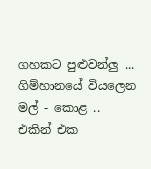ගහකට පුළුවන්ලු ...
ගිම්හානයේ වියලෙන මල් - කොළ ..
එකින් එක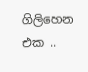ගිලිහෙන එක ..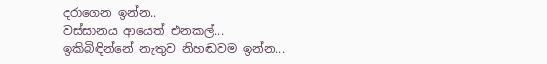දරාගෙන ඉන්න..
වස්සානය ආයෙත් එනකල්...
ඉකිබිඳින්නේ නැතුව නිහඬවම ඉන්න...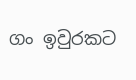ගං ඉවුරකට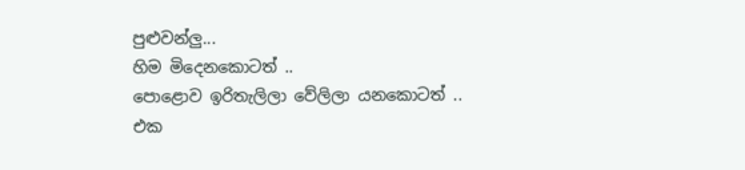පුළුවන්ලු...
හිම මිදෙනකොටත් ..
පොළොව ඉරිතැලිලා වේලිලා යනකොටත් ..
එක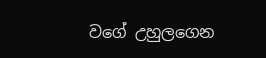වගේ උහුලගෙන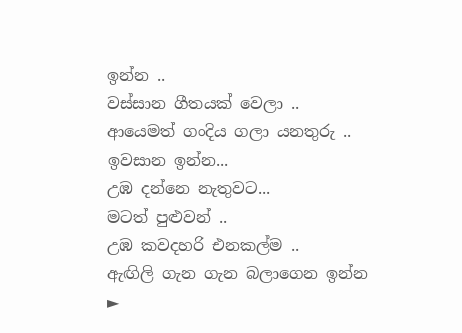ඉන්න ..
වස්සාන ගීතයක් වෙලා ..
ආයෙමත් ගංදිය ගලා යනතුරු ..
ඉවසාන ඉන්න...
උඹ දන්නෙ නැතුවට...
මටත් පුළුවන් ..
උඹ කවදහරි එනකල්ම ..
ඇඟිලි ගැන ගැන බලාගෙන ඉන්න
►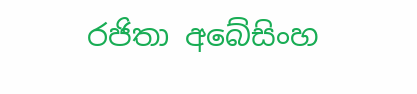රජිතා අබේසිංහ